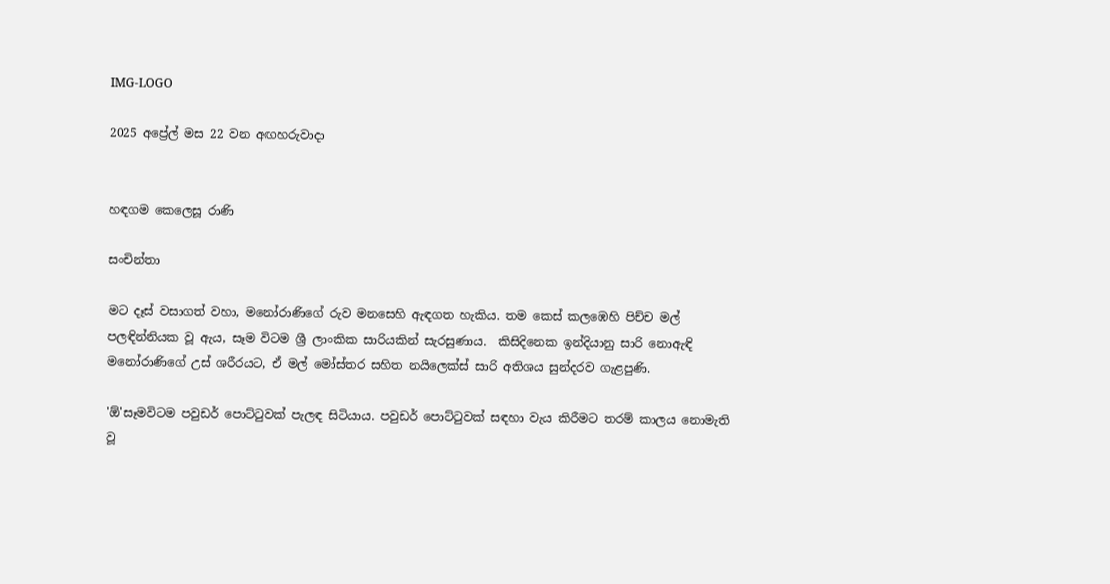IMG-LOGO

2025 අප්‍රේල් මස 22 වන අඟහරුවාදා


හඳගම කෙලෙසූ රාණි

සංචින්තා

මට දෑස් වසාගත් වහා, මනෝරාණිගේ රුව මනසෙහි ඇඳගත හැකිය. තම කෙස් කලඹෙහි පිච්ච මල් පලඳින්නියක වූ ඇය, සෑම විටම ශ්‍රී ලාංකික සාරියකින් සැරසුණාය.  කිසිදිනෙක ඉන්දියානු සාරි නොඇඳි මනෝරාණිගේ උස් ශරීරයට, ඒ මල් මෝස්තර සහිත නයිලෙක්ස් සාරි අතිශය සුන්දරව ගැළපුණි.

'ඕ'සෑමවිටම පවුඩර් පොට්ටුවක් පැලඳ සිටියාය. පවුඩර් පොට්ටුවක් සඳහා වැය කිරීමට තරම් කාලය නොමැති වූ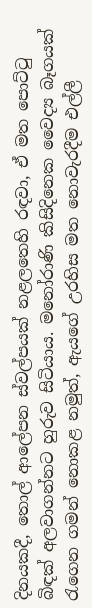දිනයකදී, තොල් ආලේපන ස්වල්පයක් නළලතෙහි රඳවා, ඒ මත පොට්ටු බිඳක් අලවාගන්නට හුරුව සිටියාය. මනෝරාණි කිසිදිනෙක වෛද්‍ය බෑගයක් රැගෙන ගමන් නොකළ නමුත්, ඇයගේ උරහිස මත නොවැරදීම එල්ලී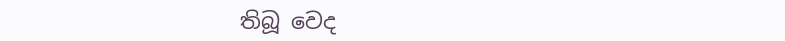තිබූ වෙද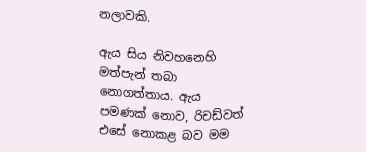නලාවකි.

ඇය සිය නිවහනෙහි මත්පැන් තබා නොගත්තාය. ඇය පමණක් නොව, රිචඩ්වත් එසේ නොකළ බව මම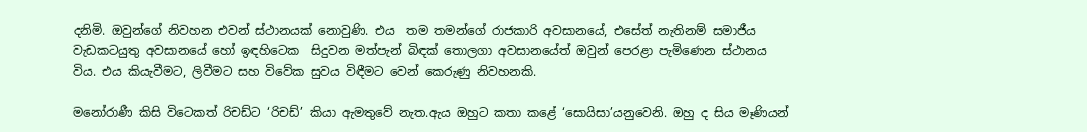දනිමි. ඔවුන්ගේ නිවහන එවන් ස්ථානයක් නොවුණි. එය  තම තමන්ගේ රාජකාරි අවසානයේ, එසේත් නැතිනම් සමාජීය වැඩකටයුතු අවසානයේ හෝ ඉඳහිටෙක  සිදුවන මත්පැන් බිඳක් තොලගා අවසානයේත් ඔවුන් පෙරළා පැමිණෙන ස්ථානය විය. එය කියැවීමට, ලිවීමට සහ විවේක සුවය විඳීමට වෙන් කෙරුණු නිවහනකි.

මනෝරාණී කිසි විටෙකත් රිචඩ්ට ‘රිචඩ්’ කියා ඇමතුවේ නැත.ඇය ඔහුට කතා කළේ ‘සොයිසා’යනුවෙනි. ඔහු ද සිය මෑණියන්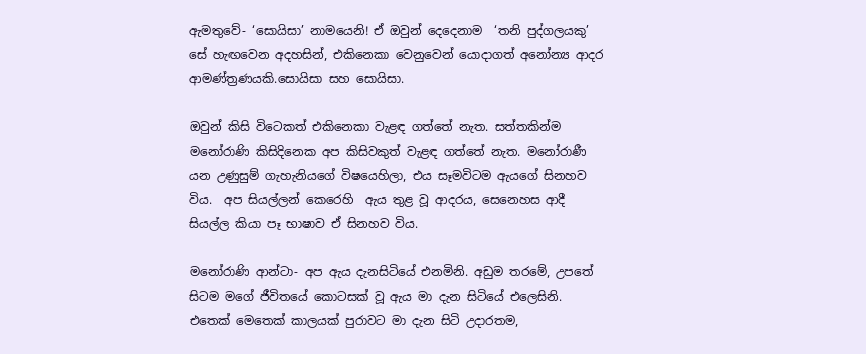ඇමතුවේ- ‘සොයිසා’ නාමයෙනි! ඒ ඔවුන් දෙදෙනාම  ‘තනි පුද්ගලයකු’ සේ හැඟවෙන අදහසින්, එකිනෙකා වෙනුවෙන් යොදාගත් අනෝන්‍ය ආදර ආමණ්ත්‍රණයකි.සොයිසා සහ සොයිසා.

ඔවුන් කිසි විටෙකත් එකිනෙකා වැළඳ ගත්තේ නැත. සත්තකින්ම මනෝරාණි කිසිදිනෙක අප කිසිවකුත් වැළඳ ගත්තේ නැත. මනෝරාණී යන උණුසුම් ගැහැනියගේ විෂයෙහිලා, එය සෑමවිටම ඇයගේ සිනහව විය.  අප සියල්ලන් කෙරෙහි  ඇය තුළ වූ ආදරය, සෙනෙහස ආදී සියල්ල කියා පෑ භාෂාව ඒ සිනහව විය.

මනෝරාණි ආන්ටා- අප ඇය දැනසිටියේ එනමිනි. අඩුම තරමේ, උපතේ සිටම මගේ ජීවිතයේ කොටසක් වූ ඇය මා දැන සිටියේ එලෙසිනි. එතෙක් මෙතෙක් කාලයක් පුරාවට මා දැන සිටි උදාරතම,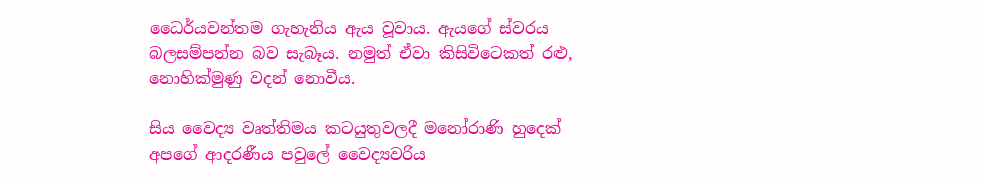ධෛර්යවන්තම ගැහැනිය ඇය වූවාය. ඇයගේ ස්වරය බලසම්පන්න බව සැබෑය. නමුත් ඒවා කිසිවිටෙකත් රළු, නොහික්මුණු වදන් නොවීය.

සිය වෛද්‍ය වෘත්තිමය කටයුතුවලදී මනෝරාණි හුදෙක් අපගේ ආදරණීය පවුලේ වෛද්‍යවරිය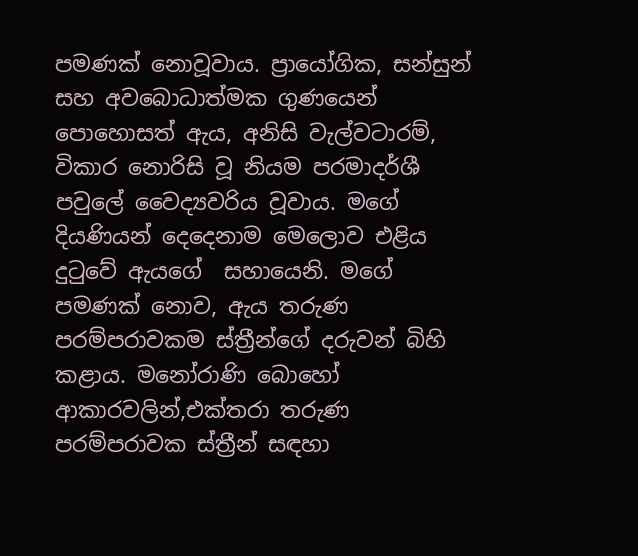පමණක් නොවූවාය. ප්‍රායෝගික, සන්සුන් සහ අවබොධාත්මක ගුණයෙන් පොහොසත් ඇය, අනිසි වැල්වටාරම්, විකාර නොරිසි වූ නියම පරමාදර්ශී පවුලේ වෛද්‍යවරිය වූවාය. මගේ දියණියන් දෙදෙනාම මෙලොව එළිය දුටුවේ ඇයගේ  සහායෙනි. මගේ පමණක් නොව, ඇය තරුණ පරම්පරාවකම ස්ත්‍රීන්ගේ දරුවන් බිහි කළාය. මනෝරාණි බොහෝ ආකාරවලින්,එක්තරා තරුණ පරම්පරාවක ස්ත්‍රීන් සඳහා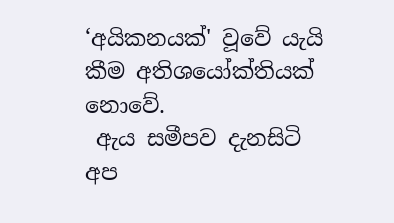‘අයිකනයක්' වූවේ යැයි කීම අතිශයෝක්තියක් නොවේ.
 ඇය සමීපව දැනසිටි අප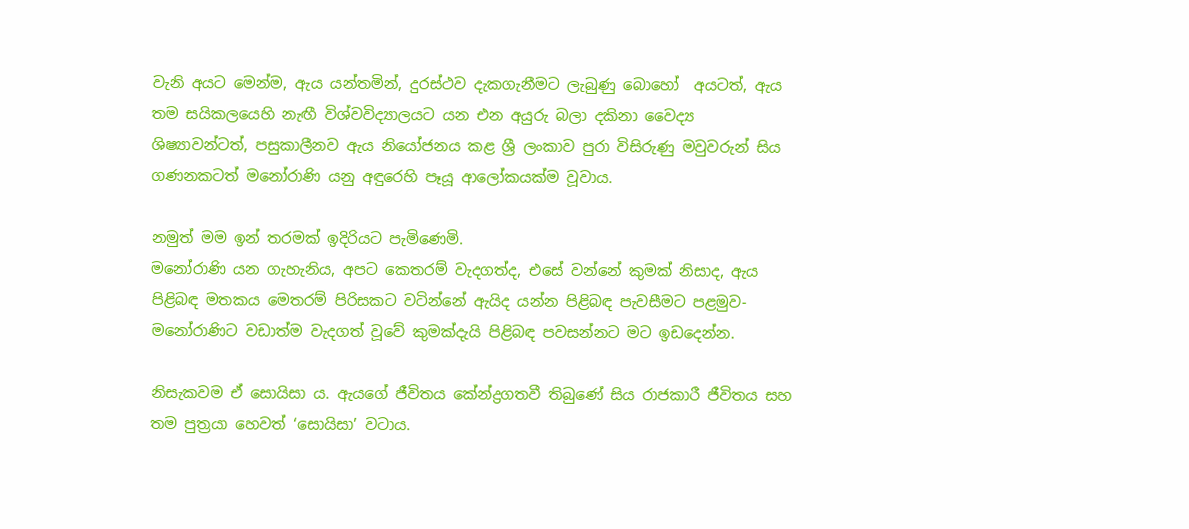වැනි අයට මෙන්ම, ඇය යන්තමින්, දුරස්ථව දැකගැනීමට ලැබුණු බොහෝ  අයටත්, ඇය තම සයිකලයෙහි නැඟී විශ්වවිද්‍යාලයට යන එන අයුරු බලා දකිනා වෛද්‍ය ශිෂ්‍යාවන්ටත්, පසුකාලීනව ඇය නියෝජනය කළ ශ්‍රී ලංකාව පුරා විසිරුණු මවුවරුන් සිය ගණනකටත් මනෝරාණි යනු අඳුරෙහි පෑයූ ආලෝකයක්ම වූවාය.

නමුත් මම ඉන් තරමක් ඉදිරියට පැමිණෙමි.
මනෝරාණි යන ගැහැනිය, අපට කෙතරම් වැදගත්ද, එසේ වන්නේ කුමක් නිසාද, ඇය පිළිබඳ මතකය මෙතරම් පිරිසකට වටින්නේ ඇයිද යන්න පිළිබඳ පැවසීමට පළමුව- මනෝරාණිට වඩාත්ම වැදගත් වූවේ කුමක්දැයි පිළිබඳ පවසන්නට මට ඉඩදෙන්න.

නිසැකවම ඒ සොයිසා ය. ඇයගේ ජීවිතය කේන්ද්‍රගතවී තිබුණේ සිය රාජකාරී ජීවිතය සහ තම පුත්‍රයා හෙවත් ‘සොයිසා’ වටාය.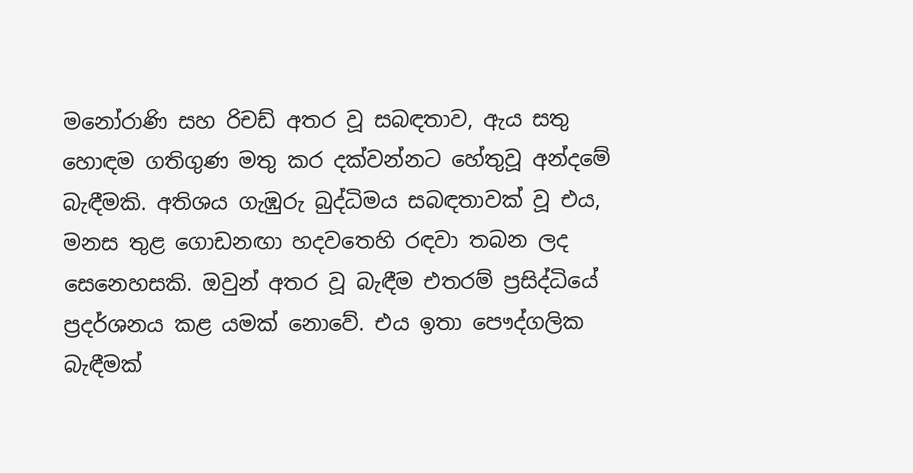මනෝරාණි සහ රිචඩ් අතර වූ සබඳතාව, ඇය සතු හොඳම ගතිගුණ මතු කර දක්වන්නට හේතුවූ අන්දමේ බැඳීමකි. අතිශය ගැඹුරු බුද්ධිමය සබඳතාවක් වූ එය, මනස තුළ ගොඩනඟා හදවතෙහි රඳවා තබන ලද සෙනෙහසකි. ඔවුන් අතර වූ බැඳීම එතරම් ප්‍රසිද්ධියේ ප්‍රදර්ශනය කළ යමක් නොවේ. එය ඉතා පෞද්ගලික බැඳීමක්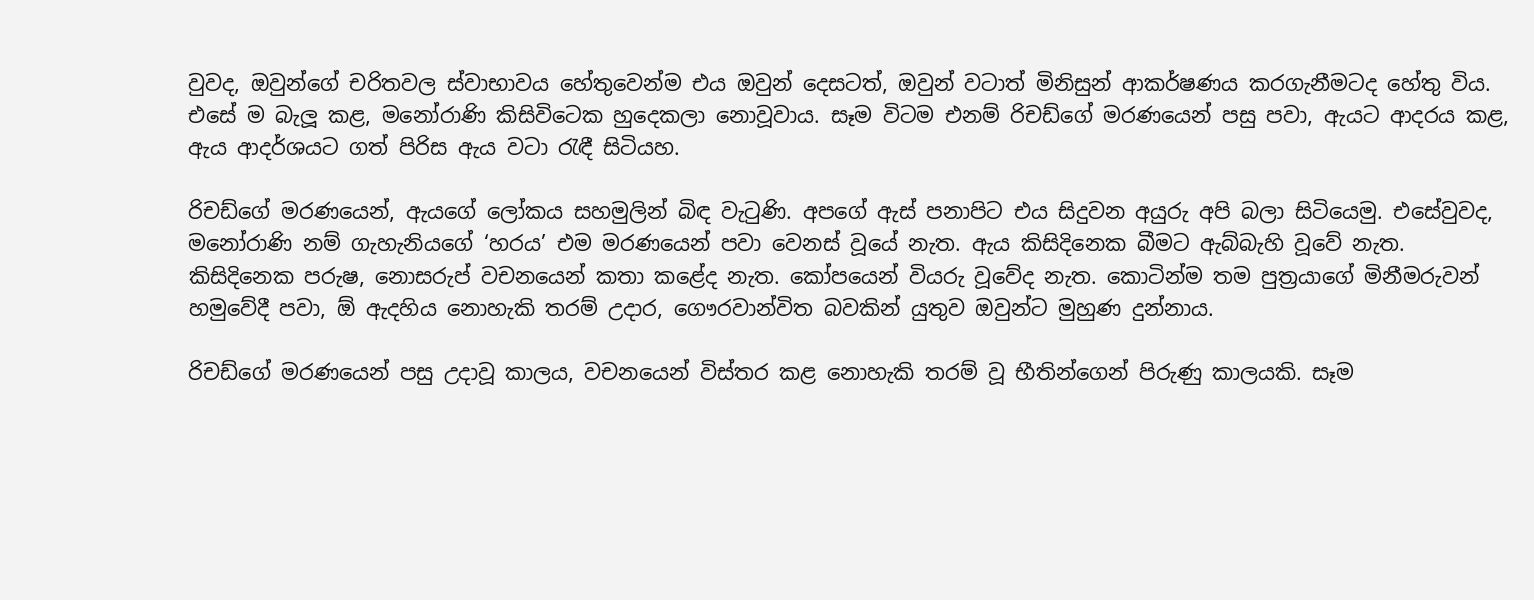වුවද, ඔවුන්ගේ චරිතවල ස්වාභාවය හේතුවෙන්ම එය ඔවුන් දෙසටත්, ඔවුන් වටාත් මිනිසුන් ආකර්ෂණය කරගැනීමටද හේතු විය. එසේ ම බැලූ කළ, මනෝරාණි කිසිවිටෙක හුදෙකලා නොවූවාය. සෑම විටම එනම් රිචඩ්ගේ මරණයෙන් පසු පවා, ඇයට ආදරය කළ, ඇය ආදර්ශයට ගත් පිරිස ඇය වටා රැඳී සිටියහ.

රිචඩ්ගේ මරණයෙන්, ඇයගේ ලෝකය සහමුලින් බිඳ වැටුණි. අපගේ ඇස් පනාපිට එය සිදුවන අයුරු අපි බලා සිටියෙමු. එසේවුවද, මනෝරාණි නම් ගැහැනියගේ ‘හරය’ එම මරණයෙන් පවා වෙනස් වූයේ නැත. ඇය කිසිදිනෙක බීමට ඇබ්බැහි වූවේ නැත. කිසිදිනෙක පරුෂ, නොසරුප් වචනයෙන් කතා කළේද නැත. කෝපයෙන් වියරු වූවේද නැත. කොටින්ම තම පුත්‍රයාගේ මිනීමරුවන් හමුවේදී පවා, ඕ ඇදහිය නොහැකි තරම් උදාර, ගෞරවාන්විත බවකින් යුතුව ඔවුන්ට මුහුණ දුන්නාය.

රිචඩ්ගේ මරණයෙන් පසු උදාවූ කාලය, වචනයෙන් විස්‍තර කළ නොහැකි තරම් වූ භීතින්ගෙන් පිරුණු කාලයකි. සෑම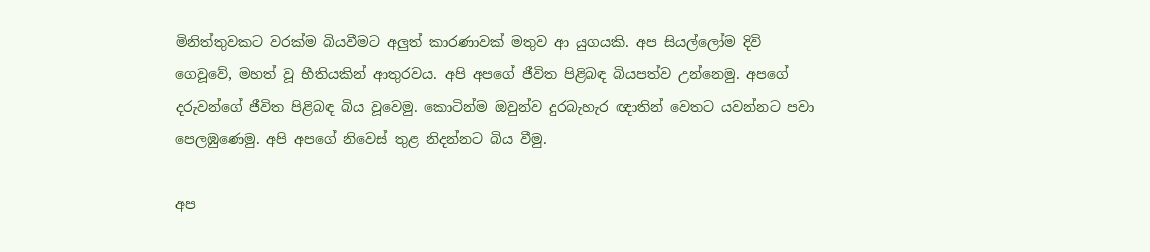මිනිත්තුවකට වරක්ම බියවීමට අලුත් කාරණාවක් මතුව ආ යුගයකි. අප සියල්ලෝම දිවි ගෙවූවේ, මහත් වූ භීතියකින් ආතුරවය. අපි අපගේ ජීවිත පිළිබඳ බියපත්ව උන්නෙමු. අපගේ දරුවන්ගේ ජීවිත පිළිබඳ බිය වූවෙමු. කොටින්ම ඔවුන්ව දුරබැහැර ඥාතින් වෙතට යවන්නට පවා පෙලඹුණෙමු. අපි අපගේ නිවෙස් තුළ නිදන්නට බිය වීමු.

අප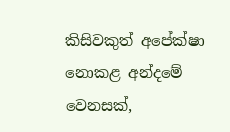කිසිවකුත් අපේක්ෂා නොකළ අන්දමේ වෙනසක්,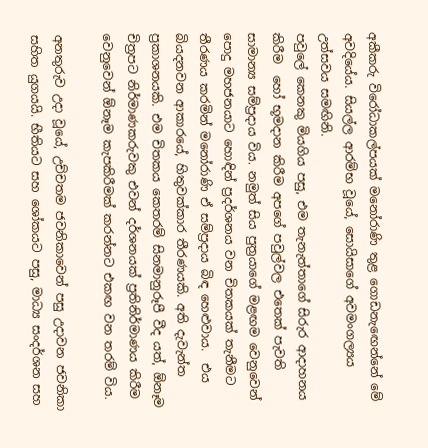අකීකරු විරෝධාකල්පයක් මනෝරාණි තුළ ගොඩනැඟෙන්නේ මේ අවදියේය. සියල්ල ආරම්භ වූයේ, සොයිසාගේ අවමංගල්‍යය උත්සවය සමඟිනි.
පවුලේ කෙනකු මියගිය පසු, එම තැනැත්තාගේ සිරුර ආදාහනය කිරීම  හෝ භූමදාන කිරීම අපගේ පවුල්වල එතෙක් පැවති සාමාන්‍ය සම්ප්‍රදාය විය. නමුත් සිය පුත්‍රයාගේ මළඟම වෙනුවෙන් පොදු මහජනයාට හොඳින් ප්‍රදර්ශනය වන චිතකයක් තැනීමට තීරණය කරමින් මනෝරාණි ඒ සම්ප්‍රදාය බිඳ හෙළුවාය.  එය බියදනවන ආකාරයේ, හිතුවක්කාර තීරණයකි. අති දැවැන්ත ප්‍රකාශනයකි. එම චිතකය කෙතරම් සිනමානුරූපී වීද යත්, ඕනෑම චිත්‍රපට නිර්මාණකරුවකු එවන් දර්ශනයක් ප්‍රතිනිර්මාණය කිරීම වෙනුවෙන් ඕනෑම කැපකිරීමක් කරන්නට එකඟ වන තරම් විය.

අනතුරුව උදා වූයේ, උච්චතම ජවනිකාවෙන් පසු උදාවන ජවනිකා සහිත යුගයයි. භීතියට සහ ශෝකයට පසු, මාධ්‍ය සංදර්ශන සහ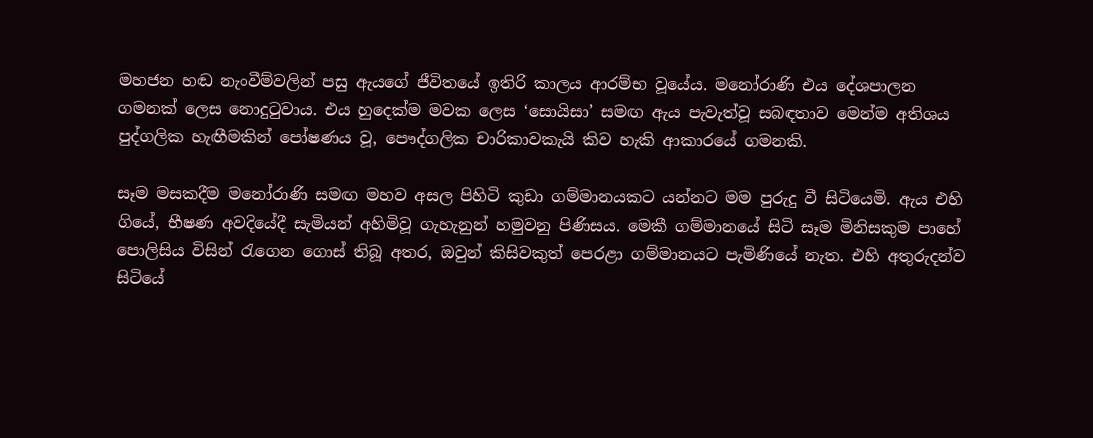මහජන හඬ නැංවීම්වලින් පසු ඇයගේ ජීවිතයේ ඉතිරි කාලය ආරම්භ වූයේය. මනෝරාණි එය දේශපාලන ගමනක් ලෙස නොදුටුවාය. එය හුදෙක්ම මවක ලෙස ‘සොයිසා’ සමඟ ඇය පැවැත්වූ සබඳතාව මෙන්ම අතිශය පුද්ගලික හැඟීමකින් පෝෂණය වූ, පෞද්ගලික චාරිකාවකැයි කිව හැකි ආකාරයේ ගමනකි.

සෑම මසකදීම මනෝරාණි සමඟ මහව අසල පිහිටි කුඩා ගම්මානයකට යන්නට මම පුරුදු වී සිටියෙමි. ඇය එහි ගියේ, භීෂණ අවදියේදී සැමියන් අහිමිවූ ගැහැනුන් හමුවනු පිණිසය. මෙකී ගම්මානයේ සිටි සෑම මිනිසකුම පාහේ පොලිසිය විසින් රැගෙන ගොස් තිබූ අතර, ඔවුන් කිසිවකුත් පෙරළා ගම්මානයට පැමිණියේ නැත. එහි අතුරුදන්ව සිටියේ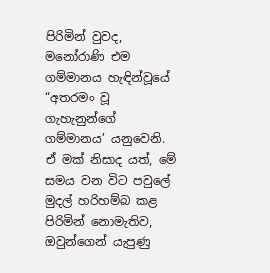පිරිමින් වුවද, මනෝරාණි එම ගම්මානය හැඳින්වූයේ “අතරමං වූ ගැහැනුන්ගේ ගම්මානය’ යනුවෙනි. ඒ මක් නිසාද යත්, මේ සමය වන විට පවුලේ මුදල් හරිහම්බ කළ පිරිමින් නොමැතිව, ඔවුන්ගෙන් යැපුණු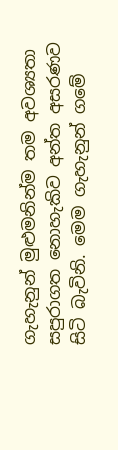ගැහැනුන් මුළුමනින්ම තම අවශ්‍යතා සපුරාගත නොහැකිව අන්ත අසරණව සිටි බැවිනි. මෙම ගැහැනුන් ගමේ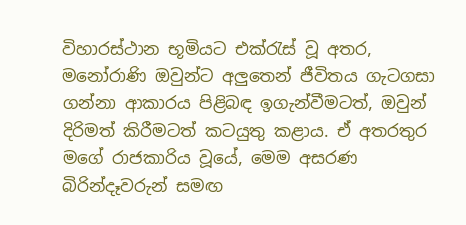විහාරස්ථාන භූමියට එක්රැස් වූ අතර, මනෝරාණි ඔවුන්ට අලුතෙන් ජීවිතය ගැටගසා ගන්නා ආකාරය පිළිබඳ ඉගැන්වීමටත්, ඔවුන් දිරිමත් කිරීමටත් කටයුතු කළාය. ඒ අතරතුර මගේ රාජකාරිය වූයේ, මෙම අසරණ බිරින්දෑවරුන් සමඟ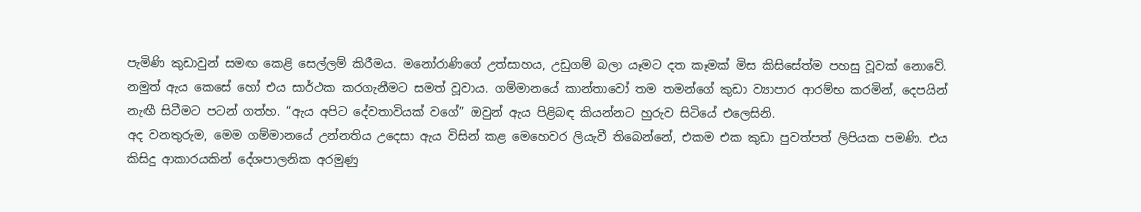පැමිණි කුඩාවුන් සමඟ කෙළි සෙල්ලම් කිරීමය. මනෝරාණිගේ උත්සාහය, උඩුගම් බලා යෑමට දත කෑමක් මිස කිසිසේත්ම පහසු වූවක් නොවේ. නමුත් ඇය කෙසේ හෝ එය සාර්ථක කරගැනීමට සමත් වූවාය. ගම්මානයේ කාන්තාවෝ තම තමන්ගේ කුඩා ව්‍යාපාර ආරම්භ කරමින්, දෙපයින් නැඟී සිටීමට පටන් ගත්හ. “ඇය අපිට දේවතාවියක් වගේ” ඔවුන් ඇය පිළිබඳ කියන්නට හුරුව සිටියේ එලෙසිනි.
අද වනතුරුම, මෙම ගම්මානයේ උන්නතිය උදෙසා ඇය විසින් කළ මෙහෙවර ලියැවී තිබෙන්නේ, එකම එක කුඩා පුවත්පත් ලිපියක පමණි. එය කිසිදු ආකාරයකින් දේශපාලනික අරමුණු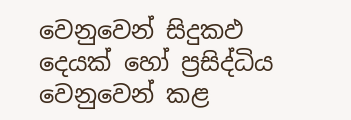වෙනුවෙන් සිදුකඵ දෙයක් හෝ ප්‍රසිද්ධිය වෙනුවෙන් කළ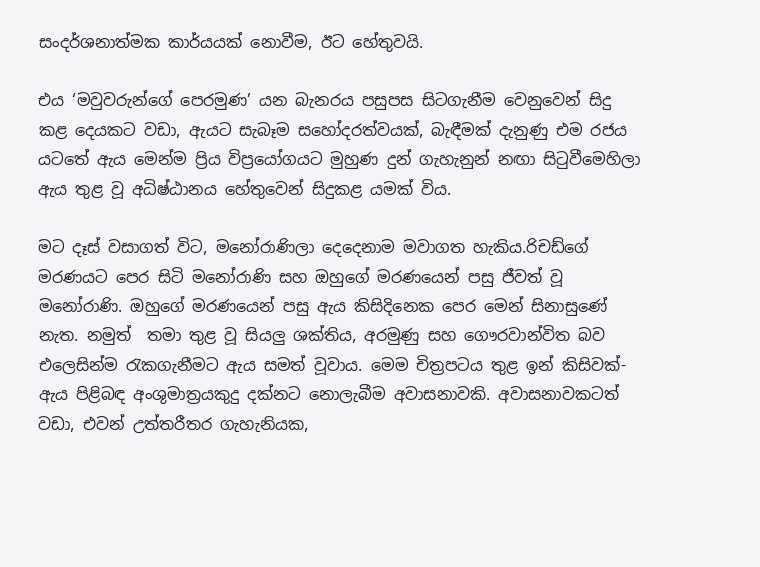සංදර්ශනාත්මක කාර්යයක් නොවීම, ඊට හේතුවයි.

එය ‘මවුවරුන්ගේ පෙරමුණ’ යන බැනරය පසුපස සිටගැනීම වෙනුවෙන් සිදු කළ දෙයකට වඩා, ඇයට සැබෑම සහෝදරත්වයක්, බැඳීමක් දැනුණු එම රජය යටතේ ඇය මෙන්ම ප්‍රිය විප්‍රයෝගයට මුහුණ දුන් ගැහැනුන් නඟා සිටුවීමෙහිලා ඇය තුළ වූ අධිෂ්ඨානය හේතුවෙන් සිදුකළ යමක් විය.

මට දෑස් වසාගත් විට, මනෝරාණිලා දෙදෙනාම මවාගත හැකිය.රිචඩ්ගේ මරණයට පෙර සිටි මනෝරාණි සහ ඔහුගේ මරණයෙන් පසු ජීවත් වූ මනෝරාණි. ඔහුගේ මරණයෙන් පසු ඇය කිසිදිනෙක පෙර මෙන් සිනාසුණේ නැත. නමුත්  තමා තුළ වූ සියලු ශක්තිය, අරමුණු සහ ගෞරවාන්විත බව එලෙසින්ම රැකගැනීමට ඇය සමත් වූවාය. මෙම චිත්‍රපටය තුළ ඉන් කිසිවක්- ඇය පිළිබඳ අංශුමාත්‍රයකුදු දක්නට නොලැබීම අවාසනාවකි. අවාසනාවකටත් වඩා, එවන් උත්තරීතර ගැහැනියක,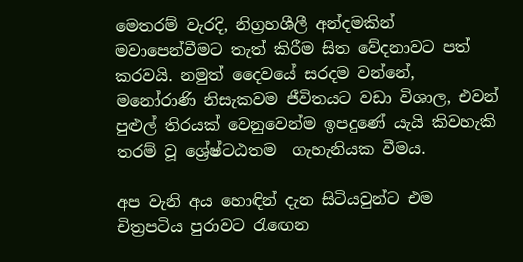මෙතරම් වැරදි, නිග්‍රහශීලී අන්දමකින් මවාපෙන්වීමට තැත් කිරීම සිත වේදනාවට පත් කරවයි. නමුත් දෛවයේ සරදම වන්නේ, මනෝරාණි නිසැකවම ජීවිතයට වඩා විශාල, එවන් පුළුල් තිරයක් වෙනුවෙන්ම ඉපදුණේ යැයි කිවහැකි තරම් වූ ශ්‍රේෂ්ටඨතම  ගැහැනියක වීමය.

අප වැනි අය හොඳින් දැන සිටියවුන්ට එම චිත්‍රපටිය පුරාවට රැඟෙන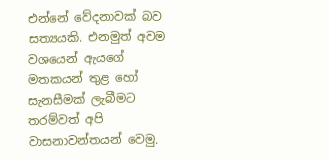එන්නේ වේදනාවක් බව සත්‍යයකි. එනමුත් අවම වශයෙන් ඇයගේ මතකයන් තුළ හෝ සැනසීමක් ලැබීමට තරම්වත් අපි වාසනාවන්තයන් වෙමු.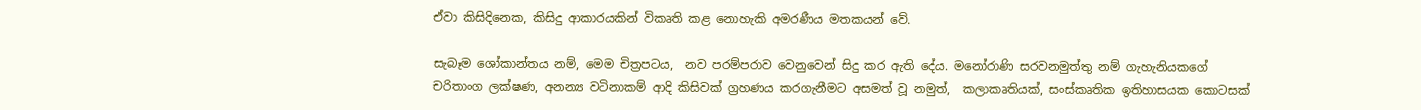ඒවා කිසිදිනෙක, කිසිදු ආකාරයකින් විකෘති කළ නොහැකි අමරණීය මතකයන් වේ.

සැබෑම ශෝකාන්තය නම්, මෙම චිත්‍රපටය,  නව පරම්පරාව වෙනුවෙන් සිදු කර ඇති දේය. මනෝරාණි සරවනමුත්තු නම් ගැහැනියකගේ  චරිතාංග ලක්ෂණ, අනන්‍ය වටිනාකම් ආදි කිසිවක් ග්‍රහණය කරගැනීමට අසමත් වූ නමුත්,  කලාකෘතියක්, සංස්කෘතික ඉතිහාසයක කොටසක්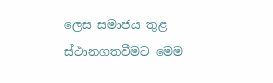ලෙස සමාජය තුළ ස්ථානගතවීමට මෙම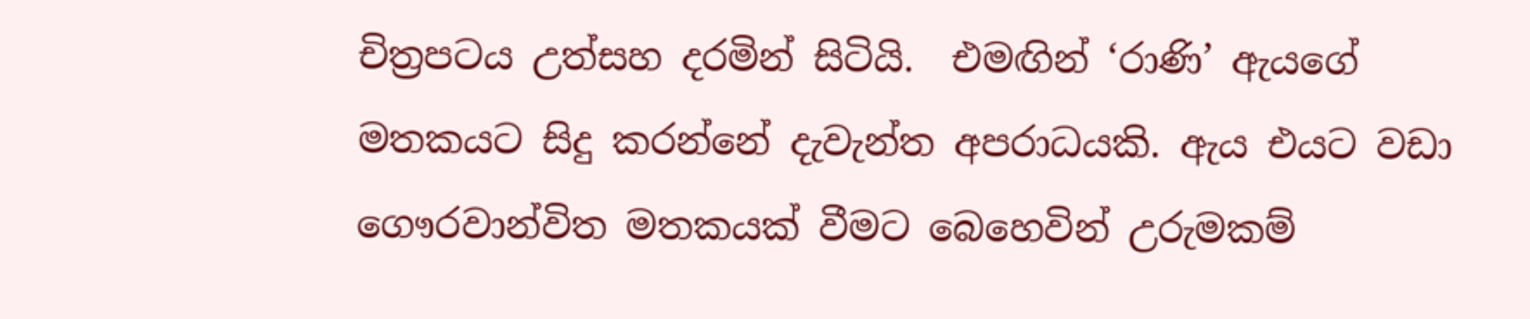චිත්‍රපටය උත්සහ දරමින් සිටියි.  එමඟින් ‘රාණි’ ඇයගේ මතකයට සිදු කරන්නේ දැවැන්ත අපරාධයකි. ඇය එයට වඩා ගෞරවාන්විත මතකයක් වීමට බෙහෙවින් උරුමකම්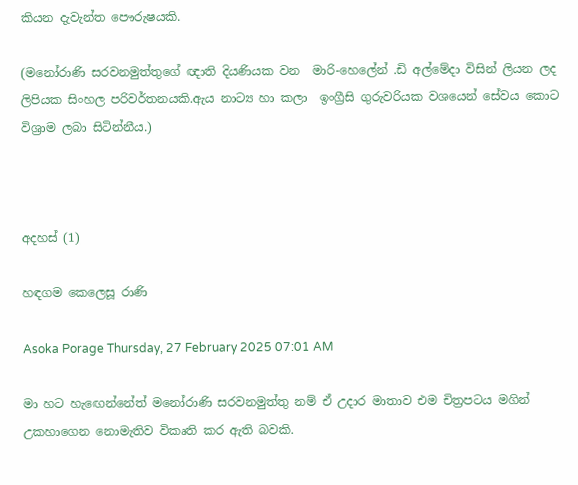කියන දැවැන්ත පෞරුෂයකි.

(මනෝරාණි සරවනමුත්තුගේ ඥාති දියණියක වන  මාරි-හෙලේන් .ඩි අල්මේදා විසින් ලියන ලද ලිපියක සිංහල පරිවර්තනයකි.ඇය නාට්‍ය හා කලා  ඉංග්‍රීසි ගුරුවරියක වශයෙන් සේවය කොට විශ්‍රාම ලබා සිටින්නීය.)



අදහස් (1)

හඳගම කෙලෙසූ රාණි

Asoka Porage Thursday, 27 February 2025 07:01 AM

මා හට හැඟෙන්නේත් මනෝරාණි සරවනමුත්තු නම් ඒ උදාර මාතාව එම චිත්‍රපටය මගින් උකහාගෙන නොමැතිව විකෘති කර ඇති බවකි.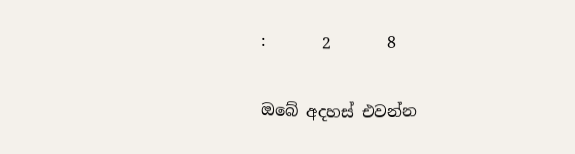:       2       8

ඔබේ අදහස් එවන්න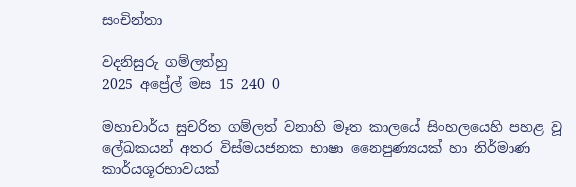සංචින්තා

වදනිසුරු ගම්ලත්හු
2025 අප්‍රේල් මස 15 240 0

මහාචාර්ය සුචරිත ගම්ලත් වනාහි මෑත කාලයේ සිංහලයෙහි පහළ වූ ලේඛකයන් අතර විස්‌මයජනක භාෂා නෛපුණ්‍යයක්‌ හා නිර්මාණ කාර්යශූරභාවයක්‌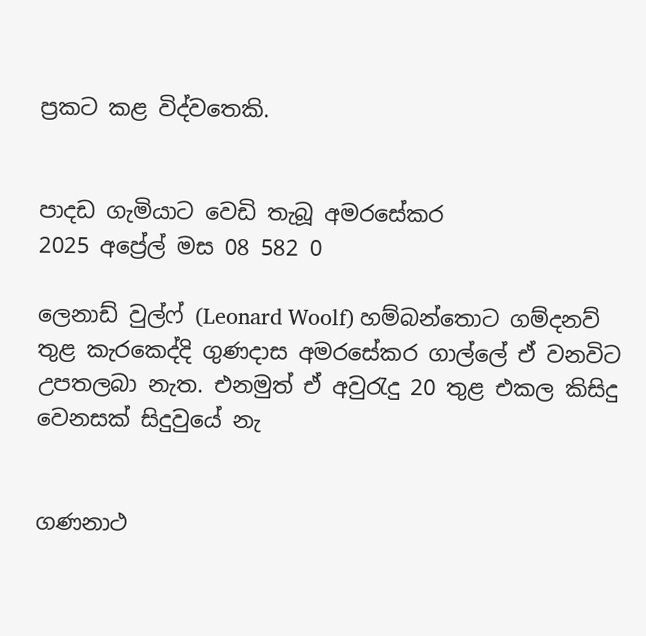ප්‍රකට කළ විද්වතෙකි.


පාදඩ ගැමියාට වෙඩි තැබූ අමරසේකර
2025 අප්‍රේල් මස 08 582 0

ලෙනාඩ් වුල්ෆ් (Leonard Woolf) හම්බන්තො‌ට ගම්දනව් තුළ කැරකෙද්දි ගුණදාස අමරසේකර ගාල්ලේ ඒ‌ වනවිට උපතලබා නැත. එනමුත් ඒ‌ අවුරැදු 20 තුළ එකල කිසිදු වෙනසක් සිදුවුයේ නැ


ගණනාථ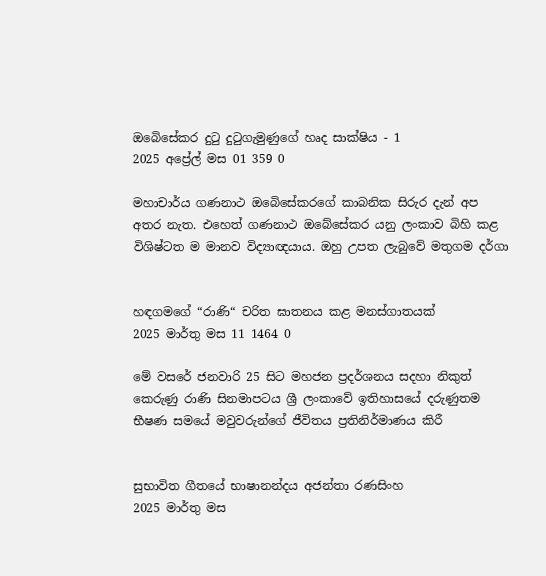ඔබෙිසේකර දුටු දුටුගැමුණුගේ හෘද සාක්ෂිය - 1
2025 අප්‍රේල් මස 01 359 0

මහාචාර්ය ගණනාථ ඔබෙිසේකරගේ කාබනික සිරුර දැන් අප අතර නැත. එහෙත් ගණනාථ ඔබේසේකර යනු ලංකාව බිහි කළ විශිෂ්ටත ම මානව විද්‍යාඥයාය. ඔහු උපත ලැබුවේ මතුගම දර්ගා


හඳගමගේ “රාණි“ චරිත ඝාතනය කළ මනස්ගාතයක්
2025 මාර්තු මස 11 1464 0

මේ වසරේ ජනවාරි 25 සිට මහජන ප්‍රදර්ශනය සදහා නිකුත් කෙරුණු රාණි සිනමාපටය ශ්‍රී ලංකාවේ ඉතිහාසයේ දරුණුතම භීෂණ සමයේ මවුවරුන්ගේ ජීවිතය ප්‍රතිනිර්මාණය කිරී


සුභාවිත ගීතයේ භාෂානන්දය අජන්තා රණසිංහ
2025 මාර්තු මස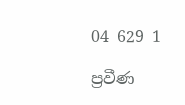04 629 1

ප්‍රවීණ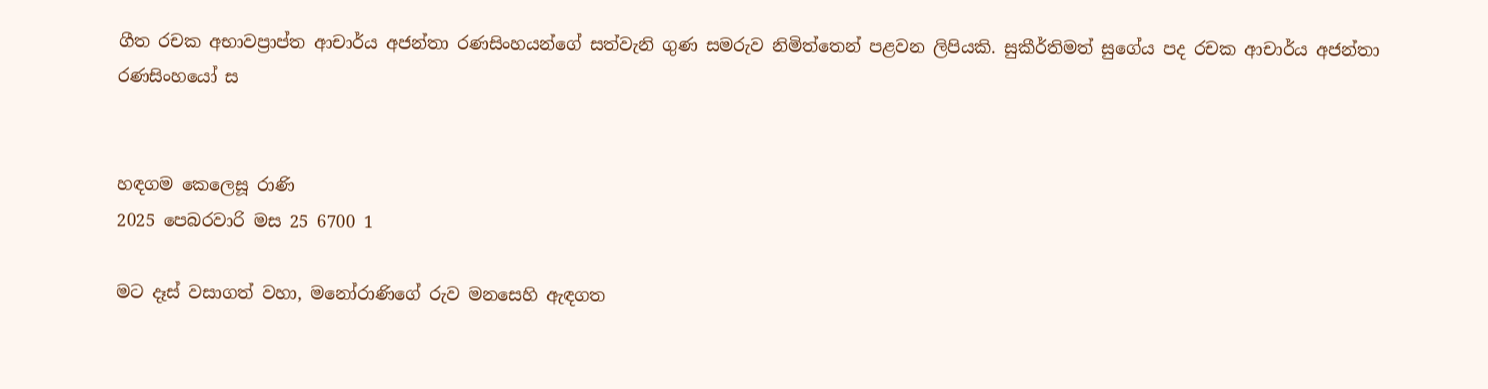ගීත රචක අභාවප්‍රාප්ත ආචාර්ය අජන්තා රණසිංහයන්ගේ සත්වැනි ගුණ සමරුව නිමිත්තෙන් පළවන ලිපියකි. සුකීර්තිමත් සුගේය පද රචක ආචාර්ය අජන්තා රණසිංහයෝ ස


හඳගම කෙලෙසූ රාණි
2025 පෙබරවාරි මස 25 6700 1

මට දෑස් වසාගත් වහා, මනෝරාණිගේ රුව මනසෙහි ඇඳගත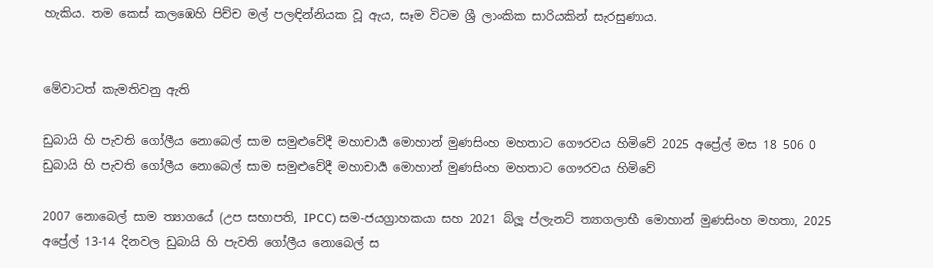හැකිය. තම කෙස් කලඹෙහි පිච්ච මල් පලඳින්නියක වූ ඇය, සෑම විටම ශ්‍රී ලාංකික සාරියකින් සැරසුණාය.


මේවාටත් කැමතිවනු ඇති

ඩුබායි හි පැවති ගෝලීය නොබෙල් සාම සමුළුවේදී මහාචාර්‍ය මොහාන් මුණසිංහ මහතාට ගෞරවය හිමිවේ 2025 අප්‍රේල් මස 18 506 0
ඩුබායි හි පැවති ගෝලීය නොබෙල් සාම සමුළුවේදී මහාචාර්‍ය මොහාන් මුණසිංහ මහතාට ගෞරවය හිමිවේ

2007 නොබෙල් සාම ත්‍යාගයේ (උප සභාපති, IPCC) සම-ජයග්‍රාහකයා සහ 2021 බ්ලූ ප්ලැනට් ත්‍යාගලාභී මොහාන් මුණසිංහ මහතා, 2025 අප්‍රේල් 13-14 දිනවල ඩුබායි හි පැවති ගෝලීය නොබෙල් ස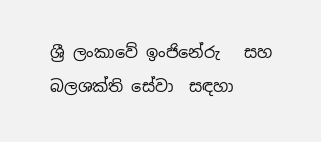ශ්‍රී ලංකාවේ ඉංජිනේරු   සහ බලශක්ති සේවා  සඳහා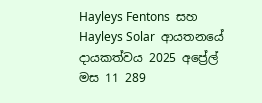Hayleys Fentons  සහ Hayleys Solar  ආයතනයේ  දායකත්වය 2025 අප්‍රේල් මස 11 289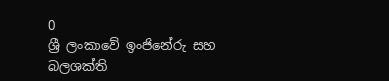0
ශ්‍රී ලංකාවේ ඉංජිනේරු සහ බලශක්ති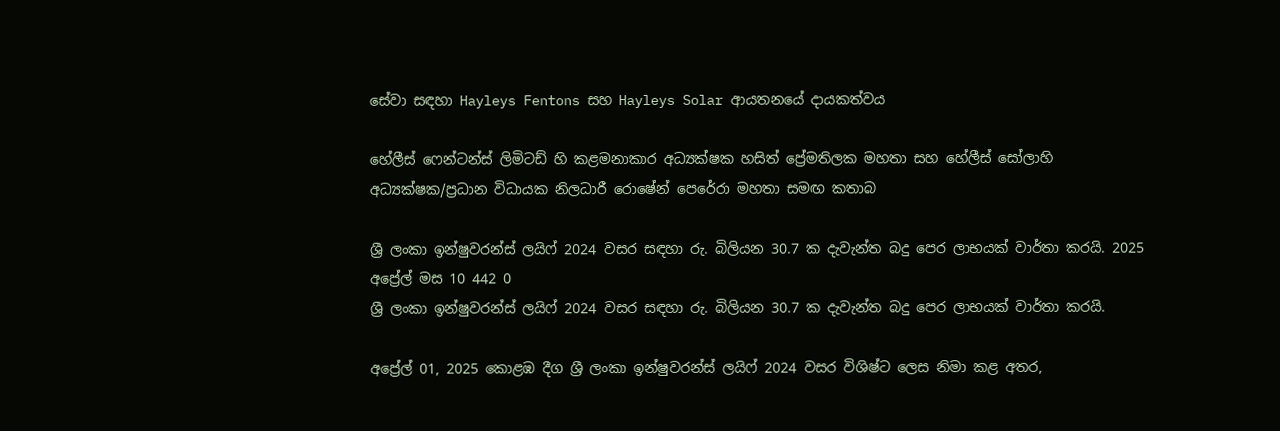සේවා සඳහා Hayleys Fentons සහ Hayleys Solar ආයතනයේ දායකත්වය

හේලීස් ෆෙන්ටන්ස් ලිමිටඩ් හි කළමනාකාර අධ්‍යක්ෂක හසිත් ප්‍රේමතිලක මහතා සහ හේලීස් සෝලාහි අධ්‍යක්ෂක/ප්‍රධාන විධායක නිලධාරී රොෂේන් පෙරේරා මහතා සමඟ කතාබ

ශ්‍රී ලංකා ඉන්ෂුවරන්ස් ලයිෆ් 2024 වසර සඳහා රු. බිලියන 30.7 ක දැවැන්ත බදු පෙර ලාභයක් වාර්තා කරයි. 2025 අප්‍රේල් මස 10 442 0
ශ්‍රී ලංකා ඉන්ෂුවරන්ස් ලයිෆ් 2024 වසර සඳහා රු. බිලියන 30.7 ක දැවැන්ත බදු පෙර ලාභයක් වාර්තා කරයි.

අප්‍රේල් 01, 2025 කොළඹ දීග ශ්‍රී ලංකා ඉන්ෂුවරන්ස් ලයිෆ් 2024 වසර විශිෂ්ට ලෙස නිමා කළ අතර,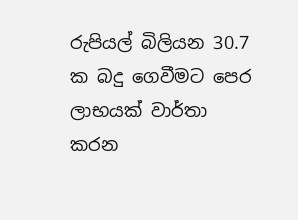රුපියල් බිලියන 30.7 ක බදු ගෙවීමට පෙර ලාභයක් වාර්තා කරන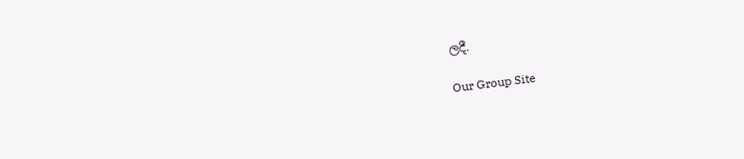ලදී.

Our Group Site